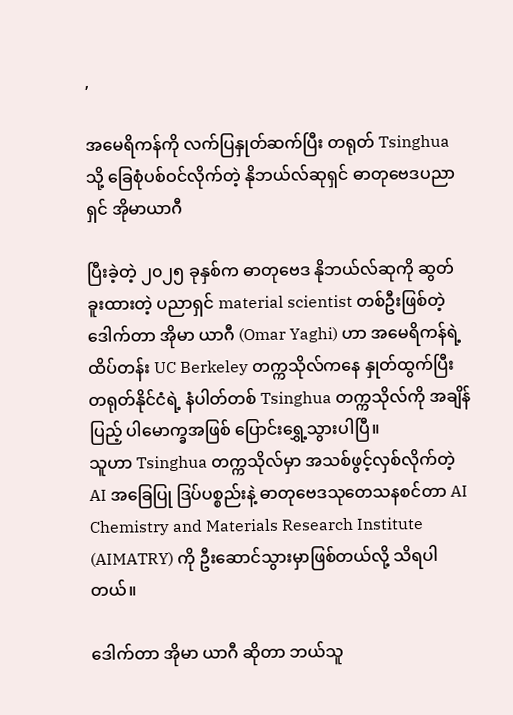,

အမေရိကန်ကို လက်ပြနှုတ်ဆက်ပြီး တရုတ် Tsinghua သို့ ခြေစုံပစ်ဝင်လိုက်တဲ့ နိုဘယ်လ်ဆုရှင် ဓာတုဗေဒပညာရှင် အိုမာယာဂီ

ပြီးခဲ့တဲ့ ၂၀၂၅ ခုနှစ်က ဓာတုဗေဒ နိုဘယ်လ်ဆုကို ဆွတ်ခူးထားတဲ့ ပညာရှင် material scientist တစ်ဦးဖြစ်တဲ့ ဒေါက်တာ အိုမာ ယာဂီ (Omar Yaghi) ဟာ အမေရိကန်ရဲ့ ထိပ်တန်း UC Berkeley တက္ကသိုလ်ကနေ နှုတ်ထွက်ပြီး တရုတ်နိုင်ငံရဲ့ နံပါတ်တစ် Tsinghua တက္ကသိုလ်ကို အချိန်ပြည့် ပါမောက္ခအဖြစ် ပြောင်းရွှေ့သွားပါပြီ။
သူဟာ Tsinghua တက္ကသိုလ်မှာ အသစ်ဖွင့်လှစ်လိုက်တဲ့ AI အခြေပြု ဒြပ်ပစ္စည်းနဲ့ ဓာတုဗေဒသုတေသနစင်တာ AI Chemistry and Materials Research Institute (AIMATRY) ကို ဦးဆောင်သွားမှာဖြစ်တယ်လို့ သိရပါတယ်။

ဒေါက်တာ အိုမာ ယာဂီ ဆိုတာ ဘယ်သူ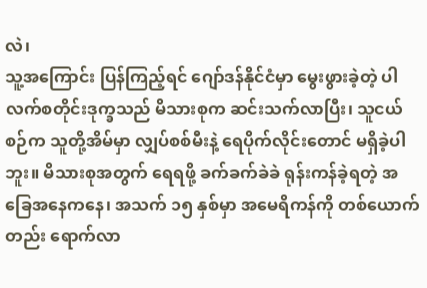လဲ၊
သူ့အကြောင်း ပြန်ကြည့်ရင် ဂျော်ဒန်နိုင်ငံမှာ မွေးဖွားခဲ့တဲ့ ပါလက်စတိုင်းဒုက္ခသည် မိသားစုက ဆင်းသက်လာပြီး၊ သူငယ်စဉ်က သူတို့အိမ်မှာ လျှပ်စစ်မီးနဲ့ ရေပိုက်လိုင်းတောင် မရှိခဲ့ပါဘူး။ မိသားစုအတွက် ရေရဖို့ ခက်ခက်ခဲခဲ ရုန်းကန်ခဲ့ရတဲ့ အခြေအနေကနေ၊ အသက် ၁၅ နှစ်မှာ အမေရိကန်ကို တစ်ယောက်တည်း ရောက်လာ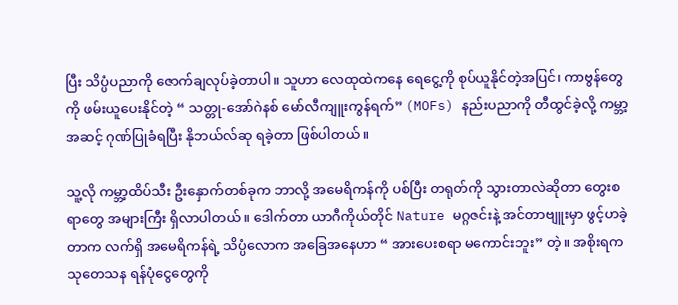ပြီး သိပ္ပံပညာကို ဇောက်ချလုပ်ခဲ့တာပါ။ သူဟာ လေထုထဲကနေ ရေငွေ့ကို စုပ်ယူနိုင်တဲ့အပြင်၊ ကာဗွန်တွေကို ဖမ်းယူပေးနိုင်တဲ့ “ သတ္တု-အော်ဂဲနစ် မော်လီကျူးကွန်ရက်” (MOFs) နည်းပညာကို တီထွင်ခဲ့လို့ ကမ္ဘာ့အဆင့် ဂုဏ်ပြုခံရပြီး နိုဘယ်လ်ဆု ရခဲ့တာ ဖြစ်ပါတယ်။

သူ့လို ကမ္ဘာ့ထိပ်သီး ဦးနှောက်တစ်ခုက ဘာလို့ အမေရိကန်ကို ပစ်ပြီး တရုတ်ကို သွားတာလဲဆိုတာ တွေးစရာတွေ အများကြီး ရှိလာပါတယ်။ ဒေါက်တာ ယာဂီကိုယ်တိုင် Nature မဂ္ဂဇင်းနဲ့ အင်တာဗျူးမှာ ဖွင့်ဟခဲ့တာက လက်ရှိ အမေရိကန်ရဲ့ သိပ္ပံလောက အခြေအနေဟာ “ အားပေးစရာ မကောင်းဘူး” တဲ့။ အစိုးရက သုတေသန ရန်ပုံငွေတွေကို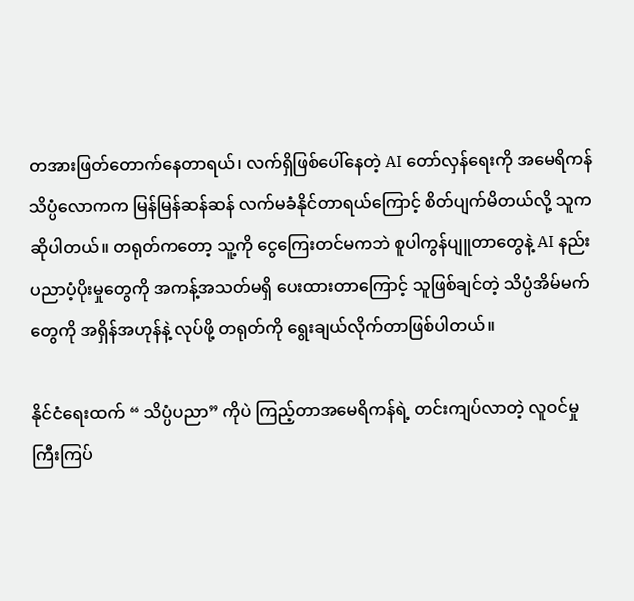တအားဖြတ်တောက်နေတာရယ်၊ လက်ရှိဖြစ်ပေါ်နေတဲ့ AI တော်လှန်ရေးကို အမေရိကန် သိပ္ပံလောကက မြန်မြန်ဆန်ဆန် လက်မခံနိုင်တာရယ်ကြောင့် စိတ်ပျက်မိတယ်လို့ သူက ဆိုပါတယ်။ တရုတ်ကတော့ သူ့ကို ငွေကြေးတင်မကဘဲ စူပါကွန်ပျူတာတွေနဲ့ AI နည်းပညာပံ့ပိုးမှုတွေကို အကန့်အသတ်မရှိ ပေးထားတာကြောင့် သူဖြစ်ချင်တဲ့ သိပ္ပံအိမ်မက်တွေကို အရှိန်အဟုန်နဲ့ လုပ်ဖို့ တရုတ်ကို ရွေးချယ်လိုက်တာဖြစ်ပါတယ်။

နိုင်ငံရေးထက် “ သိပ္ပံပညာ” ကိုပဲ ကြည့်တာအမေရိကန်ရဲ့ တင်းကျပ်လာတဲ့ လူဝင်မှုကြီးကြပ်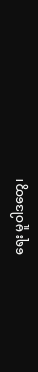ရေး မူဝါဒတွေ၊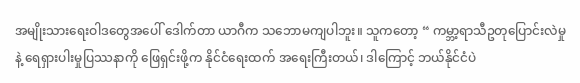အမျိုးသားရေးဝါဒတွေအပေါ် ဒေါက်တာ ယာဂီက သဘောမကျပါဘူး။ သူကတော့ “ ကမ္ဘာ့ရာသီဥတုပြောင်းလဲမှုနဲ့ ရေရှားပါးမှုပြဿနာကို ဖြေရှင်းဖို့က နိုင်ငံရေးထက် အရေးကြီးတယ်၊ ဒါကြောင့် ဘယ်နိုင်ငံပဲ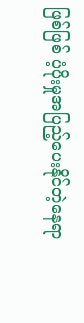ဖြစ်ဖြစ် ပံ့ပိုးမှုအပြည့်ပေးနိုင်တဲ့နေရာ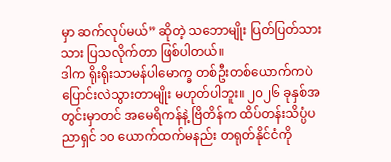မှာ ဆက်လုပ်မယ်” ဆိုတဲ့ သဘောမျိုး ပြတ်ပြတ်သားသား ပြသလိုက်တာ ဖြစ်ပါတယ်။
ဒါက ရိုးရိုးသာမန်ပါမောက္ခ တစ်ဦးတစ်ယောက်ကပဲ ပြောင်းလဲသွားတာမျိုး မဟုတ်ပါဘူး။ ၂၀၂၆ ခုနှစ်အတွင်းမှာတင် အမေရိကန်နဲ့ ဗြိတိန်က ထိပ်တန်းသိပ္ပံပညာရှင် ၁၀ ယောက်ထက်မနည်း တရုတ်နိုင်ငံကို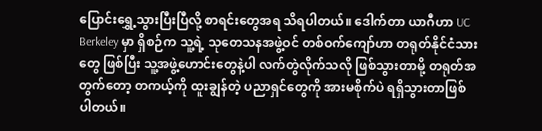ပြောင်းရွှေ့သွားပြီးပြီလို့ စာရင်းတွေအရ သိရပါတယ်။ ဒေါက်တာ ယာဂီဟာ UC Berkeley မှာ ရှိစဉ်က သူ့ရဲ့ သုတေသနအဖွဲ့ဝင် တစ်ဝက်ကျော်ဟာ တရုတ်နိုင်ငံသားတွေ ဖြစ်ပြီး သူ့အဖွဲ့ဟောင်းတွေနဲ့ပါ လက်တွဲလိုက်သလို ဖြစ်သွားတာမို့ တရုတ်အတွက်တော့ တကယ့်ကို ထူးချွန်တဲ့ ပညာရှင်တွေကို အားမစိုက်ပဲ ရရှိသွားတာဖြစ်ပါတယ်။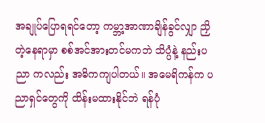အချုပ်ပြောရရင်တော့ ကမ္ဘာ့အာဏာချိန်ခွင်လျှာ ညှိတဲ့နေရာမှာ စစ်အင်အားတင်မကဘဲ သိပ္ပံနဲ့ နည်းပညာ ကလည်း အဓိကကျပါတယ်။ အမေရိကန်က ပညာရှင်တွေကို ထိန်းမထားနိုင်ဘဲ ရန်ပုံ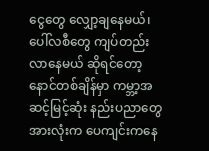ငွေတွေ လျှော့ချနေမယ်၊ ပေါ်လစီတွေ ကျပ်တည်းလာနေမယ် ဆိုရင်တော့ နောင်တစ်ချိန်မှာ ကမ္ဘာ့အဆင့်မြင့်ဆုံး နည်းပညာတွေ အားလုံးက ပေကျင်းကနေ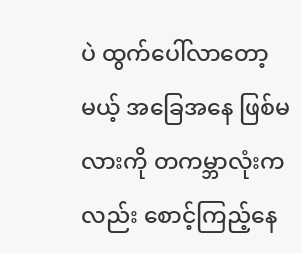ပဲ ထွက်ပေါ်လာတော့မယ့် အခြေအနေ ဖြစ်မလားကို တကမ္ဘာလုံးကလည်း စောင့်ကြည့်နေ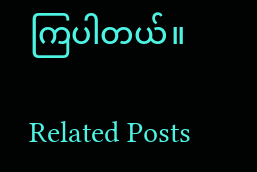ကြပါတယ်။

Related Posts